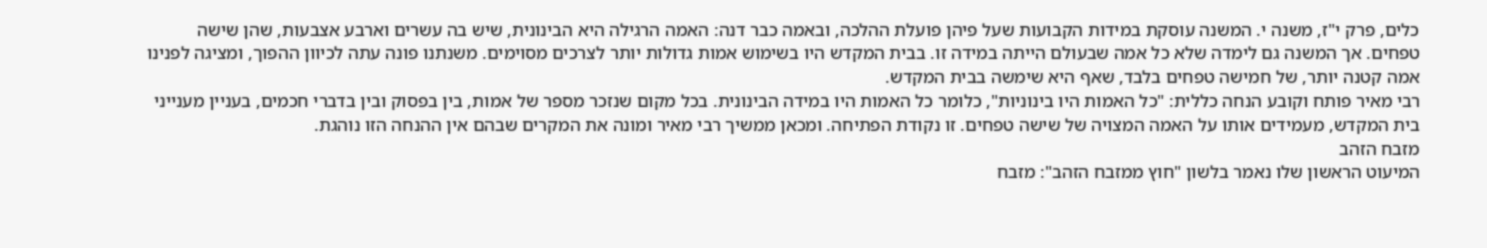כלים, פרק י"ז, משנה י. המשנה עוסקת במידות הקבועות שעל פיהן פועלת ההלכה, ובאמה כבר דנה: האמה הרגילה היא הבינונית, שיש בה עשרים וארבע אצבעות, שהן שישה טפחים. אך המשנה גם לימדה שלא כל אמה שבעולם הייתה במידה זו. בבית המקדש היו בשימוש אמות גדולות יותר לצרכים מסוימים. משנתנו פונה עתה לכיוון ההפוך, ומציגה לפנינו אמה קטנה יותר, של חמישה טפחים בלבד, שאף היא שימשה בבית המקדש.
רבי מאיר פותח וקובע הנחה כללית: "כל האמות היו בינוניות", כלומר כל האמות היו במידה הבינונית. בכל מקום שנזכר מספר של אמות, בין בפסוק ובין בדברי חכמים, בעניין מענייני בית המקדש, מעמידים אותו על האמה המצויה של שישה טפחים. זו נקודת הפתיחה. ומכאן ממשיך רבי מאיר ומונה את המקרים שבהם אין ההנחה הזו נוהגת.
מזבח הזהב
המיעוט הראשון שלו נאמר בלשון "חוץ ממזבח הזהב": מזבח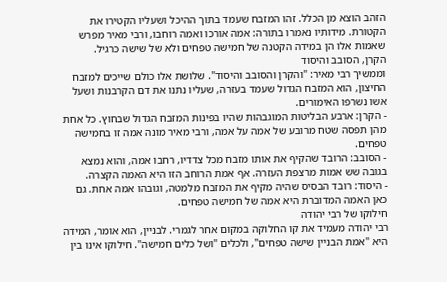הזהב הוצא מן הכלל. זהו המזבח שעמד בתוך ההיכל ושעליו הקטירו את הקטורת. מידותיו נאמרו בתורה: אמה אורכו ואמה רוחבו, ורבי מאיר מפרש שאמות אלו הן במידה הקטנה של חמישה טפחים ולא של שישה כרגיל.
הקרן, הסובב והיסוד
וממשיך רבי מאיר: "והקרן והסובב והיסוד". שלושת אלו כולם שייכים למזבח החיצון, הוא המזבח הגדול שעמד בעזרה, שעליו נתנו את דם הקרבנות ושעל אשו נשרפו האימורים.
- הקרן: ארבע הבליטות המוגבהות שהיו בפינות המזבח הגדול שבחוץ. כל אחת מהן תפסה שטח מרובע של אמה על אמה, ורבי מאיר מונה אמה זו בחמישה טפחים.
- הסובב: הרובד שהקיף את אותו מזבח מכל צדדיו, רחבו אמה, והוא נמצא בגובה שש אמות מרצפת העזרה. אף אמת הרוחב הזו היא האמה הקצרה.
- היסוד: רובד הבסיס שהיה מקיף את המזבח מלמטה, וגובהו אמה אחת. גם כאן האמה המדוברת היא אמה של חמישה טפחים.
חילוקו של רבי יהודה
רבי יהודה מעמיד את קו החלוקה במקום אחר לגמרי. לבניין, הוא אומר, המידה היא "אמת הבניין שישה טפחים", ולכלים "ושל כלים חמישה". חילוקו אינו בין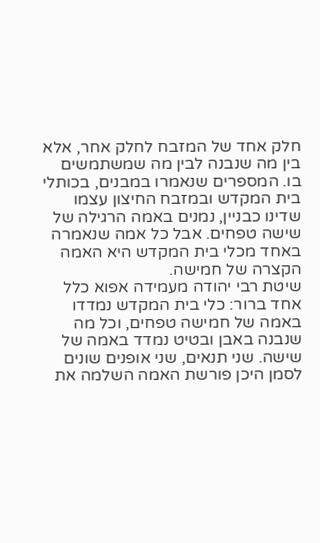חלק אחד של המזבח לחלק אחר, אלא בין מה שנבנה לבין מה שמשתמשים בו. המספרים שנאמרו במבנים, בכותלי בית המקדש ובמזבח החיצון עצמו שדינו כבניין, נמנים באמה הרגילה של שישה טפחים. אבל כל אמה שנאמרה באחד מכלי בית המקדש היא האמה הקצרה של חמישה.
שיטת רבי יהודה מעמידה אפוא כלל אחד ברור: כלי בית המקדש נמדדו באמה של חמישה טפחים, וכל מה שנבנה באבן ובטיט נמדד באמה של שישה. שני תנאים, שני אופנים שונים לסמן היכן פורשת האמה השלמה את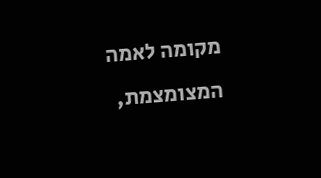מקומה לאמה המצומצמת,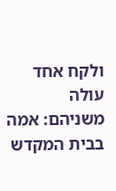ולקח אחד עולה משניהם: אמה בבית המקדש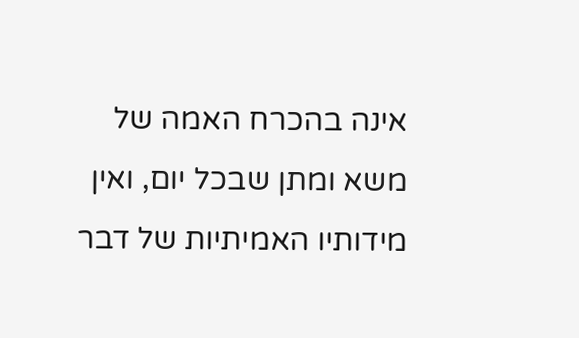אינה בהכרח האמה של משא ומתן שבכל יום, ואין מידותיו האמיתיות של דבר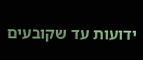ידועות עד שקובעים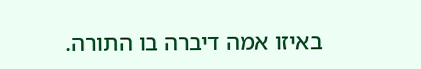באיזו אמה דיברה בו התורה.